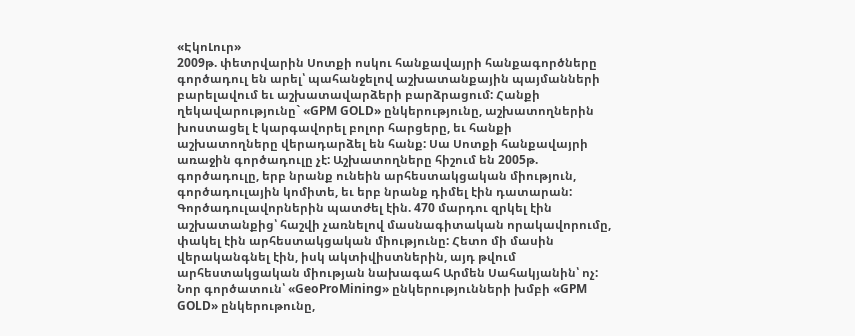«ԷկոԼուր»
2009թ. փետրվարին Սոտքի ոսկու հանքավայրի հանքագործները գործադուլ են արել՝ պահանջելով աշխատանքային պայմանների բարելավում եւ աշխատավարձերի բարձրացում: Հանքի ղեկավարությունը` «GPM GOLD» ընկերությունը, աշխատողներին խոստացել է կարգավորել բոլոր հարցերը, եւ հանքի աշխատողները վերադարձել են հանք: Սա Սոտքի հանքավայրի առաջին գործադուլը չէ: Աշխատողները հիշում են 2005թ. գործադուլը, երբ նրանք ունեին արհեստակցական միություն, գործադուլային կոմիտե, եւ երբ նրանք դիմել էին դատարան: Գործադուլավորներին պատժել էին. 470 մարդու զրկել էին աշխատանքից՝ հաշվի չառնելով մասնագիտական որակավորումը, փակել էին արհեստակցական միությունը: Հետո մի մասին վերականգնել էին, իսկ ակտիվիստներին, այդ թվում արհեստակցական միության նախագահ Արմեն Սահակյանին՝ ոչ:
Նոր գործատուն՝ «GeoProMining» ընկերությունների խմբի «GPM GOLD» ընկերութունը,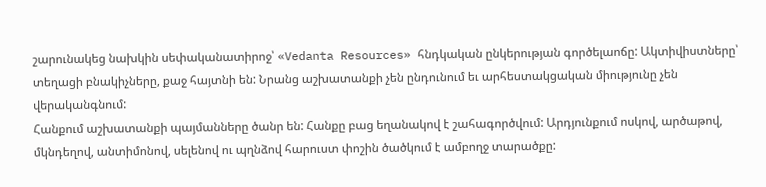շարունակեց նախկին սեփականատիրոջ՝ «Vedanta Resources» հնդկական ընկերության գործելաոճը: Ակտիվիստները՝ տեղացի բնակիչները, քաջ հայտնի են: Նրանց աշխատանքի չեն ընդունում եւ արհեստակցական միությունը չեն վերականգնում:
Հանքում աշխատանքի պայմանները ծանր են: Հանքը բաց եղանակով է շահագործվում: Արդյունքում ոսկով, արծաթով, մկնդեղով, անտիմոնով, սելենով ու պղնձով հարուստ փոշին ծածկում է ամբողջ տարածքը: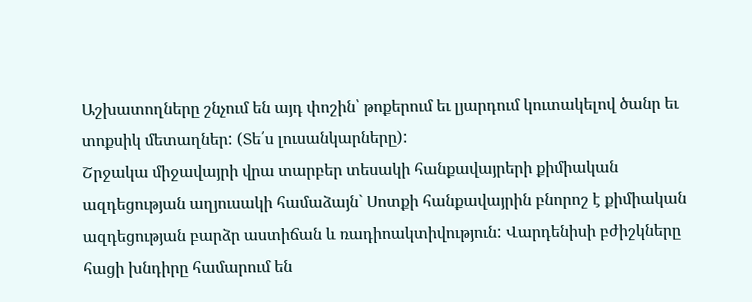Աշխատողները շնչում են այդ փոշին՝ թոքերում եւ լյարդում կուտակելով ծանր եւ տոքսիկ մետաղներ: (Տե՛ս լուսանկարները):
Շրջակա միջավայրի վրա տարբեր տեսակի հանքավայրերի քիմիական ազդեցության աղյուսակի համաձայն` Սոտքի հանքավայրին բնորոշ է քիմիական ազդեցության բարձր աստիճան և ռադիոակտիվություն: Վարդենիսի բժիշկները հացի խնդիրը համարում են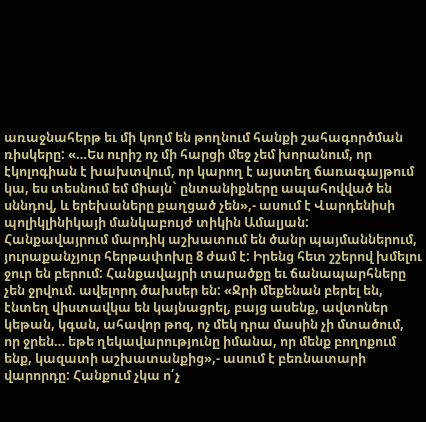առաջնահերթ եւ մի կողմ են թողնում հանքի շահագործման ռիսկերը: «…Ես ուրիշ ոչ մի հարցի մեջ չեմ խորանում, որ էկոլոգիան է խախտվում, որ կարող է այստեղ ճառագայթում կա, ես տեսնում եմ միայն` ընտանիքները ապահովված են սննդով, և երեխաները քաղցած չեն»,- ասում է Վարդենիսի պոլիկլինիկայի մանկաբույժ տիկին Ամալյան:
Հանքավայրում մարդիկ աշխատում են ծանր պայմաններում, յուրաքանչյուր հերթափոխը 8 ժամ է: Իրենց հետ շշերով խմելու ջուր են բերում: Հանքավայրի տարածքը եւ ճանապարհները չեն ջրվում. ավելորդ ծախսեր են: «Ջրի մեքենան բերել են, էնտեղ վիստավկա են կայնացրել, բայց ասենք, ավտոներ կեթան, կգան, ահավոր թոզ, ոչ մեկ դրա մասին չի մտածում, որ ջրեն… եթե ղեկավարությունը իմանա, որ մենք բողոքում ենք, կազատի աշխատանքից»,- ասում է բեռնատարի վարորդը: Հանքում չկա ո՛չ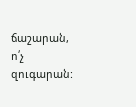ճաշարան, ո՛չ զուգարան: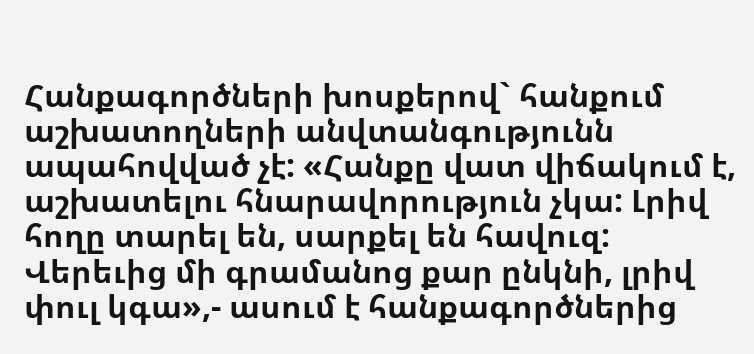Հանքագործների խոսքերով` հանքում աշխատողների անվտանգությունն ապահովված չէ: «Հանքը վատ վիճակում է, աշխատելու հնարավորություն չկա: Լրիվ հողը տարել են, սարքել են հավուզ: Վերեւից մի գրամանոց քար ընկնի, լրիվ փուլ կգա»,- ասում է հանքագործներից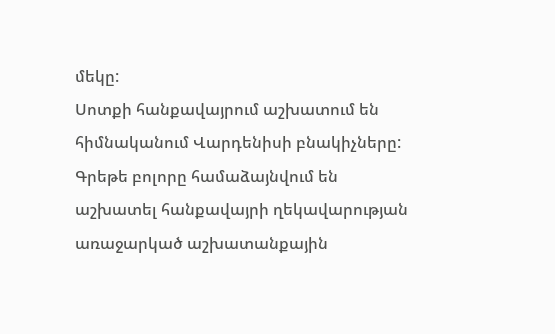մեկը:
Սոտքի հանքավայրում աշխատում են հիմնականում Վարդենիսի բնակիչները:
Գրեթե բոլորը համաձայնվում են աշխատել հանքավայրի ղեկավարության առաջարկած աշխատանքային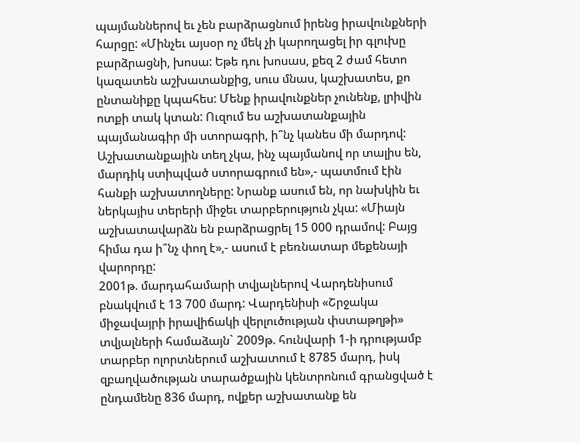պայմաններով եւ չեն բարձրացնում իրենց իրավունքների հարցը: «Մինչեւ այսօր ոչ մեկ չի կարողացել իր գլուխը բարձրացնի, խոսա: Եթե դու խոսաս, քեզ 2 ժամ հետո կազատեն աշխատանքից, սուս մնաս, կաշխատես, քո ընտանիքը կպահես: Մենք իրավունքներ չունենք, լրիվին ոտքի տակ կտան: Ուզում ես աշխատանքային պայմանագիր մի ստորագրի, ի՞նչ կանես մի մարդով: Աշխատանքային տեղ չկա, ինչ պայմանով որ տալիս են, մարդիկ ստիպված ստորագրում են»,- պատմում էին հանքի աշխատողները: Նրանք ասում են, որ նախկին եւ ներկայիս տերերի միջեւ տարբերություն չկա: «Միայն աշխատավարձն են բարձրացրել 15 000 դրամով: Բայց հիմա դա ի՞նչ փող է»,- ասում է բեռնատար մեքենայի վարորդը:
2001թ. մարդահամարի տվյալներով Վարդենիսում բնակվում է 13 700 մարդ: Վարդենիսի «Շրջակա միջավայրի իրավիճակի վերլուծության փստաթղթի» տվյալների համաձայն` 2009թ. հունվարի 1-ի դրությամբ տարբեր ոլորտներում աշխատում է 8785 մարդ, իսկ զբաղվածության տարածքային կենտրոնում գրանցված է ընդամենը 836 մարդ, ովքեր աշխատանք են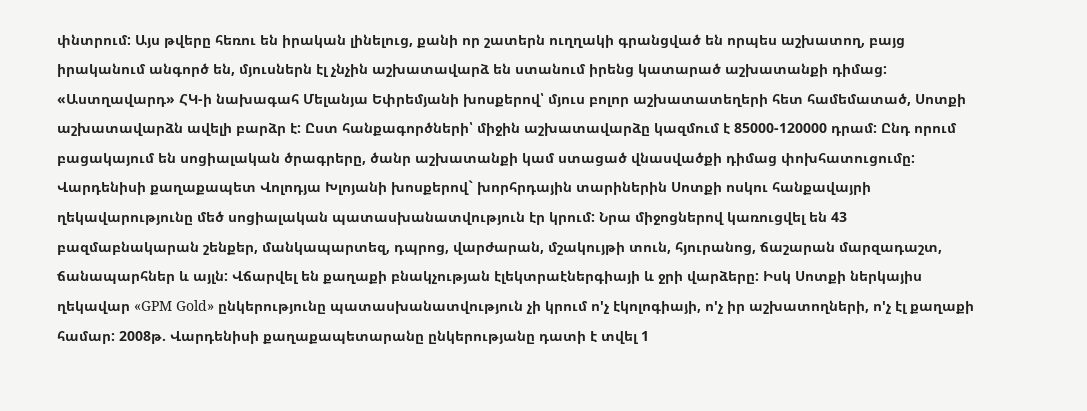փնտրում: Այս թվերը հեռու են իրական լինելուց, քանի որ շատերն ուղղակի գրանցված են որպես աշխատող, բայց իրականում անգործ են, մյուսներն էլ չնչին աշխատավարձ են ստանում իրենց կատարած աշխատանքի դիմաց: «Աստղավարդ» ՀԿ-ի նախագահ Մելանյա Եփրեմյանի խոսքերով՝ մյուս բոլոր աշխատատեղերի հետ համեմատած, Սոտքի աշխատավարձն ավելի բարձր է: Ըստ հանքագործների՝ միջին աշխատավարձը կազմում է 85000-120000 դրամ: Ընդ որում բացակայում են սոցիալական ծրագրերը, ծանր աշխատանքի կամ ստացած վնասվածքի դիմաց փոխհատուցումը:
Վարդենիսի քաղաքապետ Վոլոդյա Խլոյանի խոսքերով` խորհրդային տարիներին Սոտքի ոսկու հանքավայրի ղեկավարությունը մեծ սոցիալական պատասխանատվություն էր կրում: Նրա միջոցներով կառուցվել են 43 բազմաբնակարան շենքեր, մանկապարտեզ, դպրոց, վարժարան, մշակույթի տուն, հյուրանոց, ճաշարան մարզադաշտ, ճանապարհներ և այլն: Վճարվել են քաղաքի բնակչության էլեկտրաէներգիայի և ջրի վարձերը: Իսկ Սոտքի ներկայիս ղեկավար «GPM Gold» ընկերությունը պատասխանատվություն չի կրում ո'չ էկոլոգիայի, ո'չ իր աշխատողների, ո'չ էլ քաղաքի համար: 2008թ. Վարդենիսի քաղաքապետարանը ընկերությանը դատի է տվել 1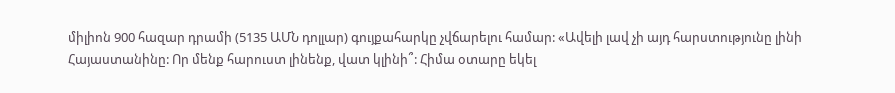միլիոն 900 հազար դրամի (5135 ԱՄՆ դոլլար) գույքահարկը չվճարելու համար: «Ավելի լավ չի այդ հարստությունը լինի Հայաստանինը: Որ մենք հարուստ լինենք, վատ կլինի՞: Հիմա օտարը եկել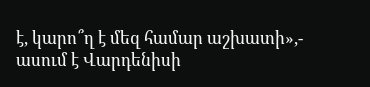է, կարո՞ղ է մեզ համար աշխատի»,- ասում է Վարդենիսի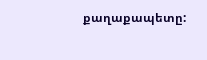քաղաքապետը: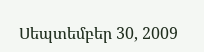Սեպտեմբեր 30, 2009